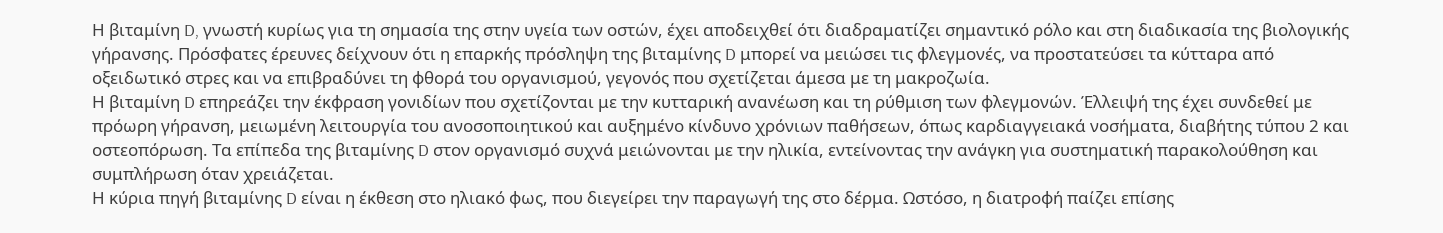Η βιταμίνη D, γνωστή κυρίως για τη σημασία της στην υγεία των οστών, έχει αποδειχθεί ότι διαδραματίζει σημαντικό ρόλο και στη διαδικασία της βιολογικής γήρανσης. Πρόσφατες έρευνες δείχνουν ότι η επαρκής πρόσληψη της βιταμίνης D μπορεί να μειώσει τις φλεγμονές, να προστατεύσει τα κύτταρα από οξειδωτικό στρες και να επιβραδύνει τη φθορά του οργανισμού, γεγονός που σχετίζεται άμεσα με τη μακροζωία.
Η βιταμίνη D επηρεάζει την έκφραση γονιδίων που σχετίζονται με την κυτταρική ανανέωση και τη ρύθμιση των φλεγμονών. Έλλειψή της έχει συνδεθεί με πρόωρη γήρανση, μειωμένη λειτουργία του ανοσοποιητικού και αυξημένο κίνδυνο χρόνιων παθήσεων, όπως καρδιαγγειακά νοσήματα, διαβήτης τύπου 2 και οστεοπόρωση. Τα επίπεδα της βιταμίνης D στον οργανισμό συχνά μειώνονται με την ηλικία, εντείνοντας την ανάγκη για συστηματική παρακολούθηση και συμπλήρωση όταν χρειάζεται.
Η κύρια πηγή βιταμίνης D είναι η έκθεση στο ηλιακό φως, που διεγείρει την παραγωγή της στο δέρμα. Ωστόσο, η διατροφή παίζει επίσης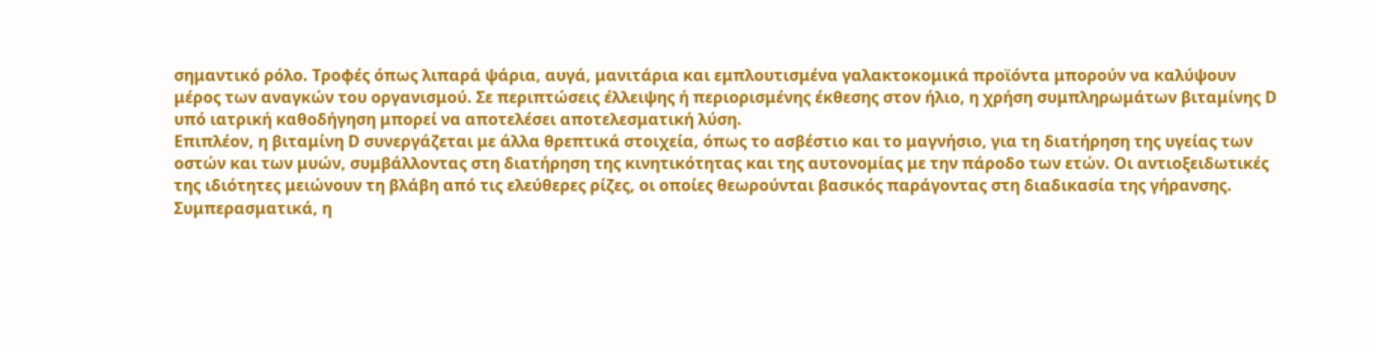σημαντικό ρόλο. Τροφές όπως λιπαρά ψάρια, αυγά, μανιτάρια και εμπλουτισμένα γαλακτοκομικά προϊόντα μπορούν να καλύψουν μέρος των αναγκών του οργανισμού. Σε περιπτώσεις έλλειψης ή περιορισμένης έκθεσης στον ήλιο, η χρήση συμπληρωμάτων βιταμίνης D υπό ιατρική καθοδήγηση μπορεί να αποτελέσει αποτελεσματική λύση.
Επιπλέον, η βιταμίνη D συνεργάζεται με άλλα θρεπτικά στοιχεία, όπως το ασβέστιο και το μαγνήσιο, για τη διατήρηση της υγείας των οστών και των μυών, συμβάλλοντας στη διατήρηση της κινητικότητας και της αυτονομίας με την πάροδο των ετών. Οι αντιοξειδωτικές της ιδιότητες μειώνουν τη βλάβη από τις ελεύθερες ρίζες, οι οποίες θεωρούνται βασικός παράγοντας στη διαδικασία της γήρανσης.
Συμπερασματικά, η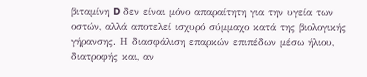βιταμίνη D δεν είναι μόνο απαραίτητη για την υγεία των οστών, αλλά αποτελεί ισχυρό σύμμαχο κατά της βιολογικής γήρανσης. Η διασφάλιση επαρκών επιπέδων μέσω ήλιου, διατροφής και, αν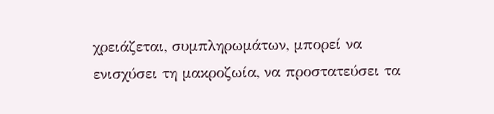χρειάζεται, συμπληρωμάτων, μπορεί να ενισχύσει τη μακροζωία, να προστατεύσει τα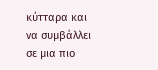κύτταρα και να συμβάλλει σε μια πιο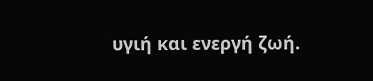υγιή και ενεργή ζωή.